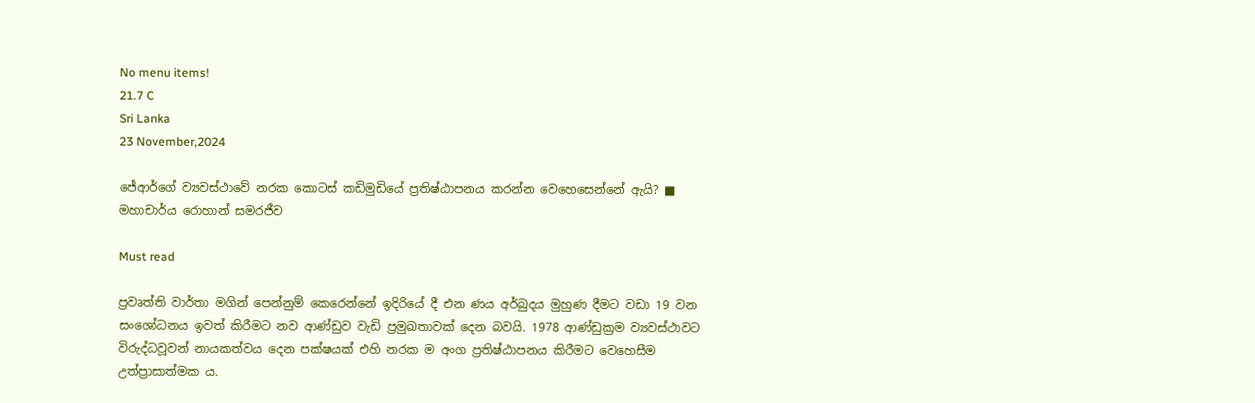No menu items!
21.7 C
Sri Lanka
23 November,2024

ජේආර්ගේ ව්‍යවස්ථාවේ නරක කොටස් කඩිමුඩියේ ප්‍රතිෂ්ඨාපනය කරන්න වෙහෙසෙන්නේ ඇයි? ■ මහාචාර්ය රොහාන් සමරජීව

Must read

ප්‍රවෘත්ති වාර්තා මගින් පෙන්නුම් කෙරෙන්නේ ඉදිරියේ දී එන ණය අර්බුදය මුහුණ දීමට වඩා 19 වන සංශෝධනය ඉවත් කිරීමට නව ආණ්ඩුව වැඩි ප්‍රමුඛතාවක් දෙන බවයි. 1978 ආණ්ඩුක්‍රම ව්‍යවස්ථාවට  විරුද්ධවූවන් නායකත්වය දෙන පක්ෂයක් එහි නරක ම අංග ප්‍රතිෂ්ඨාපනය කිරීමට වෙහෙසීම උත්ප්‍රාසාත්මක ය.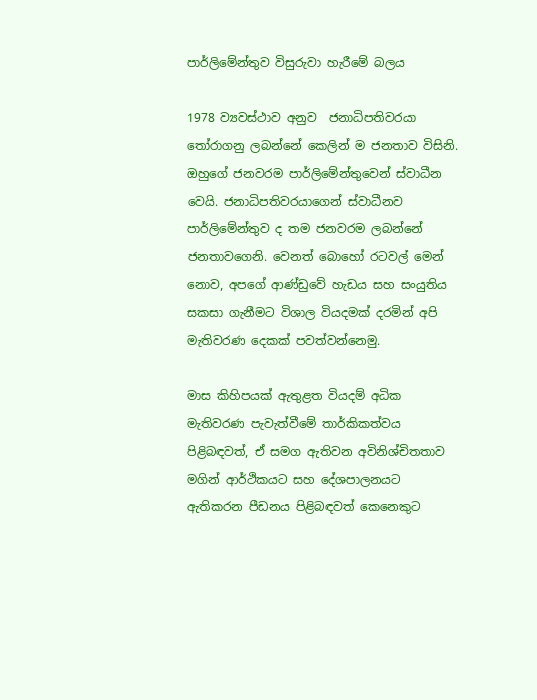පාර්ලිමේන්තුව විසුරුවා හැරීමේ බලය

1978 ව්‍යවස්ථාව අනුව  ජනාධිපතිවරයා තෝරාගනු ලබන්නේ කෙලින් ම ජනතාව විසිනි.  ඔහුගේ ජනවරම පාර්ලිමේන්තුවෙන් ස්වාධීන වෙයි. ජනාධිපතිවරයාගෙන් ස්වාධීනව පාර්ලිමේන්තුව ද තම ජනවරම ලබන්නේ ජනතාවගෙනි. වෙනත් බොහෝ රටවල් මෙන් නොව, අපගේ ආණ්ඩුවේ හැඩය සහ සංයුතිය සකසා ගැනීමට විශාල වියදමක් දරමින් අපි මැතිවරණ දෙකක් පවත්වන්නෙමු.

මාස කිහිපයක් ඇතුළත වියදම් අධික මැතිවරණ පැවැත්වීමේ තාර්කිකත්වය පිළිබඳවත්, ඒ සමග ඇතිවන අවිනිශ්චිතතාව මගින් ආර්ථිකයට සහ දේශපාලනයට ඇතිකරන පීඩනය පිළිබඳවත් කෙනෙකුට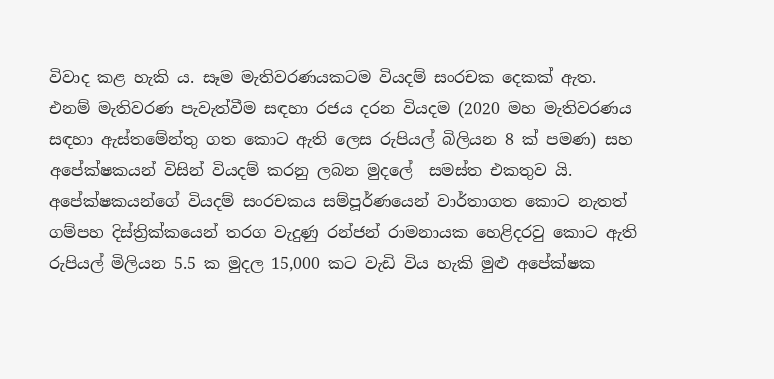විවාද කළ හැකි ය. සෑම මැතිවරණයකටම වියදම් සංරචක දෙකක් ඇත. එනම් මැතිවරණ පැවැත්වීම සඳහා රජය දරන වියදම (2020 මහ මැතිවරණය සඳහා ඇස්තමේන්තු ගත කොට ඇති ලෙස රුපියල් බිලියන 8 ක් පමණ) සහ අපේක්ෂකයන් විසින් වියදම් කරනු ලබන මුදලේ  සමස්ත එකතුව යි. අපේක්ෂකයන්ගේ වියදම් සංරචකය සම්පූර්ණයෙන් වාර්තාගත කොට නැතත් ගම්පහ දිස්ත්‍රික්කයෙන් තරග වැදුණු රන්ජන් රාමනායක හෙළිදරවු කොට ඇති රුපියල් මිලියන 5.5 ක මුදල 15,000 කට වැඩි විය හැකි මුළු අපේක්ෂක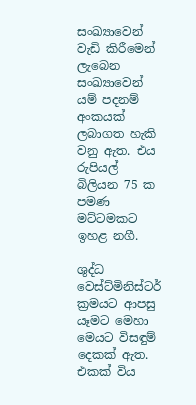සංඛ්‍යාවෙන් වැඩි කිරීමෙන් ලැබෙන සංඛ්‍යාවෙන් යම් පදනම් අංකයක් ලබාගත හැකි වනු ඇත. එය රුපියල් බිලියන 75 ක පමණ මට්ටමකට ඉහළ නගී.

ශුද්ධ වෙස්ට්මිනිස්ටර් ක්‍රමයට ආපසු යෑමට මෙහා මෙයට විසඳුම් දෙකක් ඇත. එකක් විය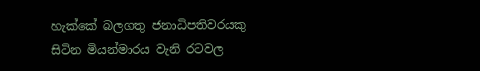හැක්කේ බලගතු ජනාධිපතිවරයකු සිටින මියන්මාරය වැනි රටවල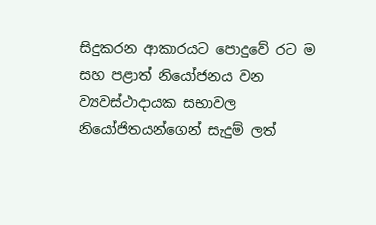සිදුකරන ආකාරයට පොදුවේ රට ම සහ පළාත් නියෝජනය වන ව්‍යවස්ථාදායක සභාවල නියෝජිතයන්ගෙන් සැදුම් ලත්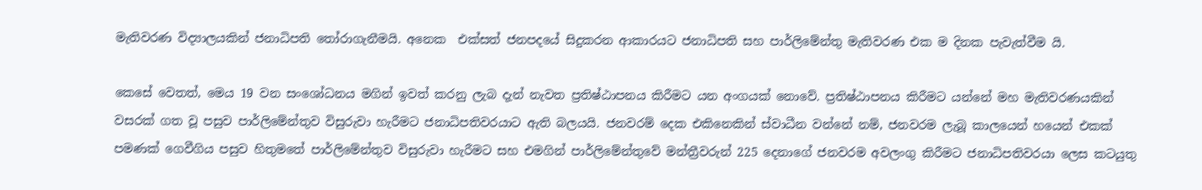මැතිවරණ විද්‍යාලයකින් ජනාධිපති තෝරාගැනීමයි. අනෙක  එක්සත් ජනපදයේ සිදුකරන ආකාරයට ජනාධිපති සහ පාර්ලිමේන්තු මැතිවරණ එක ම දිනක පැවැත්වීම යි.

කෙසේ වෙතත්, මෙය 19 වන සංශෝධනය මගින් ඉවත් කරනු ලැබ දැන් නැවත ප්‍රතිෂ්ඨාපනය කිරීමට යන අංගයක් නොවේ. ප්‍රතිෂ්ඨාපනය කිරීමට යන්නේ මහ මැතිවරණයකින් වසරක් ගත වූ පසුව පාර්ලිමේන්තුව විසුරුවා හැරීමට ජනාධිපතිවරයාට ඇති බලයයි. ජනවරම් දෙක එකිනෙකින් ස්වාධීන වන්නේ නම්, ජනවරම ලැබූ කාලයෙන් හයෙන් එකක් පමණක් ගෙවීගිය පසුව හිතුමතේ පාර්ලිමේන්තුව විසුරුවා හැරීමට සහ එමගින් පාර්ලිමේන්තුවේ මන්ත්‍රීවරුන් 225 දෙනාගේ ජනවරම අවලංගු කිරීමට ජනාධිපතිවරයා ලෙස කටයුතු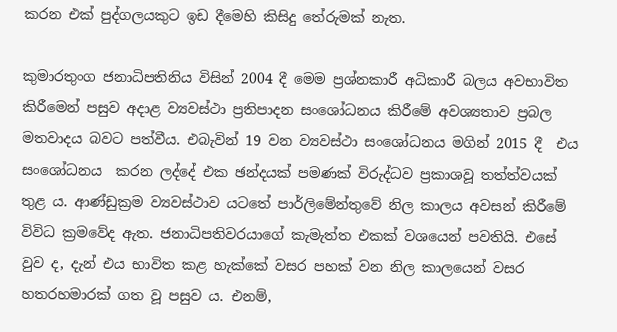කරන එක් පුද්ගලයකුට ඉඩ දීමෙහි කිසිදු තේරුමක් නැත.

කුමාරතුංග ජනාධිපතිනිය විසින් 2004 දී මෙම ප්‍රශ්නකාරී අධිකාරී බලය අවභාවිත කිරීමෙන් පසුව අදාළ ව්‍යවස්ථා ප්‍රතිපාදන සංශෝධනය කිරීමේ අවශ්‍යතාව ප්‍රබල මතවාදය බවට පත්වීය. එබැවින් 19 වන ව්‍යවස්ථා සංශෝධනය මගින් 2015 දී  එය සංශෝධනය  කරන ලද්දේ එක ඡන්දයක් පමණක් විරුද්ධව ප්‍රකාශවූ තත්ත්වයක් තුළ ය. ආණ්ඩුක්‍රම ව්‍යවස්ථාව යටතේ පාර්ලිමේන්තුවේ නිල කාලය අවසන් කිරීමේ විවිධ ක්‍රමවේද ඇත. ජනාධිපතිවරයාගේ කැමැත්ත එකක් වශයෙන් පවතියි. එසේ වුව ද, දැන් එය භාවිත කළ හැක්කේ වසර පහක් වන නිල කාලයෙන් වසර හතරහමාරක් ගත වූ පසුව ය. එනම්,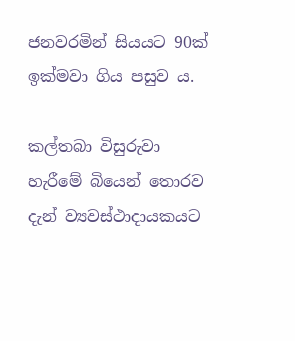ජනවරමින් සියයට 90ක් ඉක්මවා ගිය පසුව ය.

කල්තබා විසුරුවා හැරීමේ බියෙන් තොරව දැන් ව්‍යවස්ථාදායකයට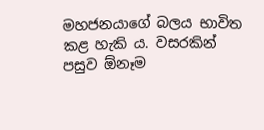මහජනයාගේ බලය භාවිත කළ හැකි ය. වසරකින් පසුව ඕනෑම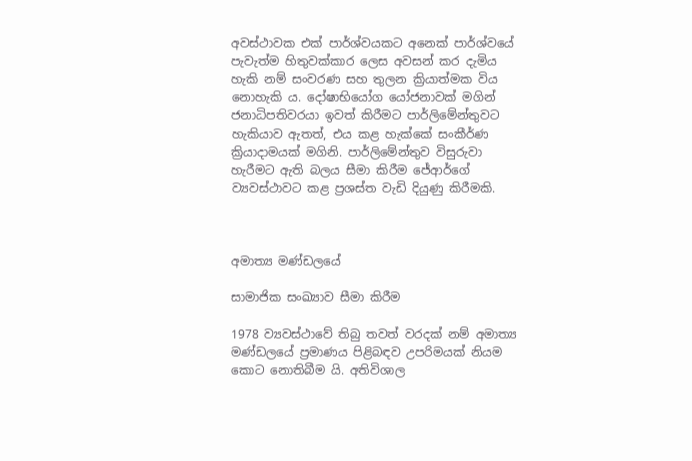අවස්ථාවක එක් පාර්ශ්වයකට අනෙක් පාර්ශ්වයේ පැවැත්ම හිතුවක්කාර ලෙස අවසන් කර දැමිය හැකි නම් සංවරණ සහ තුලන ක්‍රියාත්මක විය නොහැකි ය. දෝෂාභියෝග යෝජනාවක් මගින් ජනාධිපතිවරයා ඉවත් කිරීමට පාර්ලිමේන්තුවට හැකියාව ඇතත්, එය කළ හැක්කේ සංකීර්ණ ක්‍රියාදාමයක් මගිනි. පාර්ලිමේන්තුව විසුරුවා හැරීමට ඇති බලය සීමා කිරීම ජේආර්ගේ ව්‍යවස්ථාවට කළ ප්‍රශස්ත වැඩි දියුණු කිරීමකි.



අමාත්‍ය මණ්ඩලයේ

සාමාජික සංඛ්‍යාව සීමා කිරීම

1978 ව්‍යවස්ථාවේ තිබු තවත් වරදක් නම් අමාත්‍ය මණ්ඩලයේ ප්‍රමාණය පිළිබඳව උපරිමයක් නියම කොට නොතිබීම යි. අතිවිශාල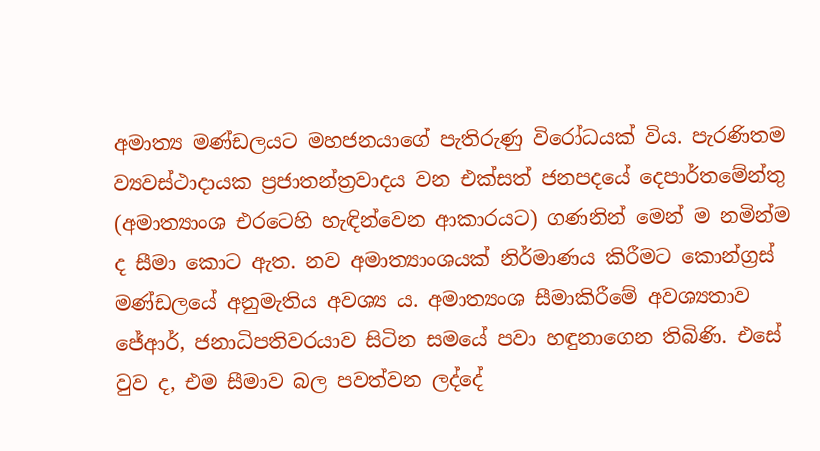අමාත්‍ය මණ්ඩලයට මහජනයාගේ පැතිරුණු විරෝධයක් විය. පැරණිතම ව්‍යවස්ථාදායක ප්‍රජාතන්ත්‍රවාදය වන එක්සත් ජනපදයේ දෙපාර්තමේන්තු (අමාත්‍යාංශ එරටෙහි හැඳින්වෙන ආකාරයට) ගණනින් මෙන් ම නමින්ම ද සීමා කොට ඇත. නව අමාත්‍යාංශයක් නිර්මාණය කිරීමට කොන්ග්‍රස් මණ්ඩලයේ අනුමැතිය අවශ්‍ය ය. අමාත්‍යංශ සීමාකිරීමේ අවශ්‍යතාව ජේආර්, ජනාධිපතිවරයාව සිටින සමයේ පවා හඳුනාගෙන තිබිණි. එසේ වුව ද, එම සීමාව බල පවත්වන ලද්දේ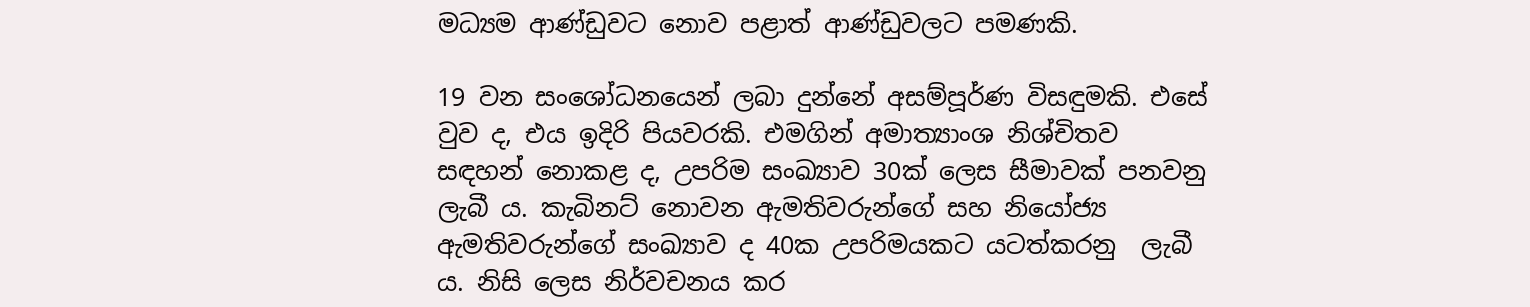මධ්‍යම ආණ්ඩුවට නොව පළාත් ආණ්ඩුවලට පමණකි.

19 වන සංශෝධනයෙන් ලබා දුන්නේ අසම්පූර්ණ විසඳුමකි. එසේ වුව ද, එය ඉදිරි පියවරකි. එමගින් අමාත්‍යාංශ නිශ්චිතව සඳහන් නොකළ ද, උපරිම සංඛ්‍යාව 30ක් ලෙස සීමාවක් පනවනු ලැබී ය. කැබිනට් නොවන ඇමතිවරුන්ගේ සහ නියෝජ්‍ය ඇමතිවරුන්ගේ සංඛ්‍යාව ද 40ක උපරිමයකට යටත්කරනු  ලැබී ය. නිසි ලෙස නිර්වචනය කර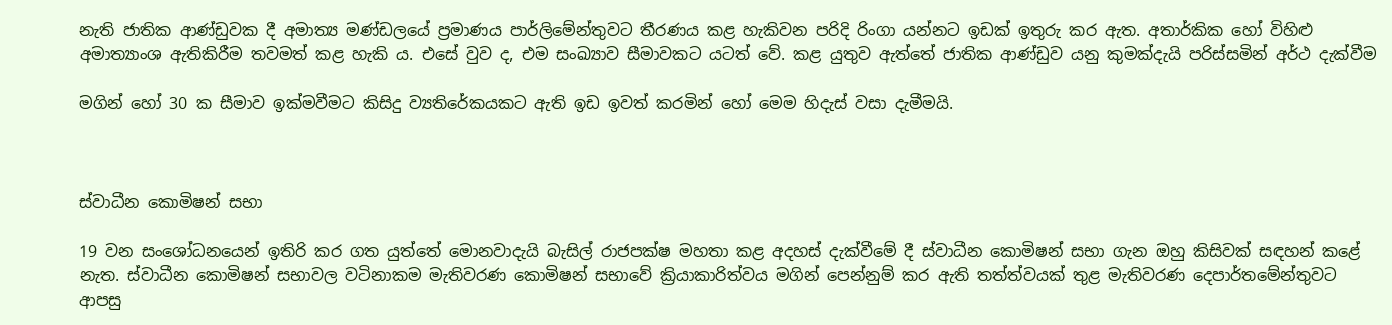නැති ජාතික ආණ්ඩුවක දී අමාත්‍ය මණ්ඩලයේ ප්‍රමාණය පාර්ලිමේන්තුවට තීරණය කළ හැකිවන පරිදි රිංගා යන්නට ඉඩක් ඉතුරු කර ඇත. අතාර්කික හෝ විහිළු අමාත්‍යාංශ ඇතිකිරීම තවමත් කළ හැකි ය. එසේ වුව ද, එම සංඛ්‍යාව සීමාවකට යටත් වේ. කළ යුතුව ඇත්තේ ජාතික ආණ්ඩුව යනු කුමක්දැයි පරිස්සමින් අර්ථ දැක්වීම

මගින් හෝ 30 ක සීමාව ඉක්මවීමට කිසිදු ව්‍යතිරේකයකට ඇති ඉඩ ඉවත් කරමින් හෝ මෙම හිදැස් වසා දැමීමයි.



ස්වාධීන කොමිෂන් සභා

19 වන සංශෝධනයෙන් ඉතිරි කර ගත යුත්තේ මොනවාදැයි බැසිල් රාජපක්ෂ මහතා කළ අදහස් දැක්වීමේ දී ස්වාධීන කොමිෂන් සභා ගැන ඔහු කිසිවක් සඳහන් කළේ නැත. ස්වාධීන කොමිෂන් සභාවල වටිනාකම මැතිවරණ කොමිෂන් සභාවේ ක්‍රියාකාරිත්වය මගින් පෙන්නුම් කර ඇති තත්ත්වයක් තුළ මැතිවරණ දෙපාර්තමේන්තුවට ආපසු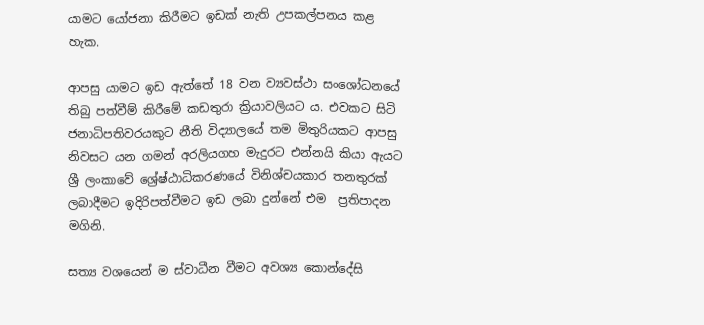යාමට යෝජනා කිරීමට ඉඩක් නැති උපකල්පනය කළ හැක.

ආපසු යාමට ඉඩ ඇත්තේ 18 වන ව්‍යවස්ථා සංශෝධනයේ තිබු පත්වීම් කිරීමේ කඩතුරා ක්‍රියාවලියට ය. එවකට සිටි ජනාධිපතිවරයකුට නීති විද්‍යාලයේ තම මිතුරියකට ආපසු නිවසට යන ගමන් අරලියගහ මැදුරට එන්නයි කියා ඇයට ශ්‍රී ලංකාවේ ශ්‍රේෂ්ඨාධිකරණයේ විනිශ්චයකාර තනතුරක් ලබාදීමට ඉදිරිපත්වීමට ඉඩ ලබා දුන්නේ එම  ප්‍රතිපාදන මගිනි.

සත්‍ය වශයෙන් ම ස්වාධීන වීමට අවශ්‍ය කොන්දේසි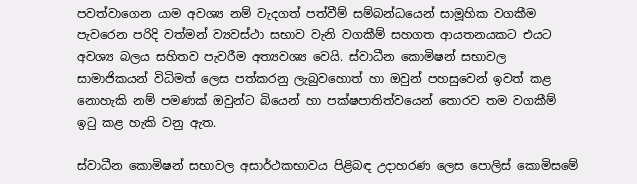පවත්වාගෙන යාම අවශ්‍ය නම් වැදගත් පත්වීම් සම්බන්ධයෙන් සාමූහික වගකීම පැවරෙන පරිදි වත්මන් ව්‍යවස්ථා සභාව වැනි වගකීම් සහගත ආයතනයකට එයට අවශ්‍ය බලය සහිතව පැවරීම අත්‍යවශ්‍ය වෙයි. ස්වාධීන කොමිෂන් සභාවල සාමාජිකයන් විධිමත් ලෙස පත්කරනු ලැබුවහොත් හා ඔවුන් පහසුවෙන් ඉවත් කළ නොහැකි නම් පමණක් ඔවුන්ට බියෙන් හා පක්ෂපාතිත්වයෙන් තොරව තම වගකීම් ඉටු කළ හැකි වනු ඇත.

ස්වාධීන කොමිෂන් සභාවල අසාර්ථකභාවය පිළිබඳ උදාහරණ ලෙස පොලිස් කොමිසමේ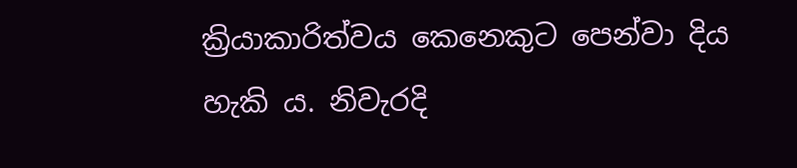ක්‍රියාකාරිත්වය කෙනෙකුට පෙන්වා දිය හැකි ය. නිවැරදි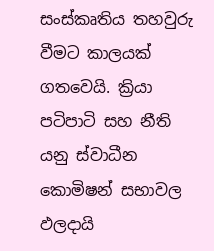සංස්කෘතිය තහවුරු වීමට කාලයක් ගතවෙයි. ක්‍රියා පටිපාටි සහ නීති යනු ස්වාධීන කොමිෂන් සභාවල ඵලදායි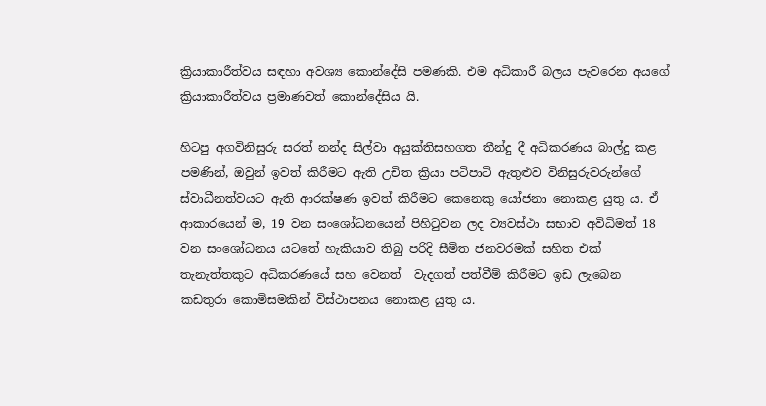ක්‍රියාකාරීත්වය සඳහා අවශ්‍ය කොන්දේසි පමණකි. එම අධිකාරී බලය පැවරෙන අයගේ ක්‍රියාකාරීත්වය ප්‍රමාණවත් කොන්දේසිය යි.

හිටපු අගවිනිසුරු සරත් නන්ද සිල්වා අයුක්තිසහගත තීන්දු දී අධිකරණය බාල්දු කළ පමණින්, ඔවුන් ඉවත් කිරීමට ඇති උචිත ක්‍රියා පටිපාටි ඇතුළුව විනිසුරුවරුන්ගේ ස්වාධීනත්වයට ඇති ආරක්ෂණ ඉවත් කිරීමට කෙනෙකු යෝජනා නොකළ යුතු ය. ඒ ආකාරයෙන් ම, 19 වන සංශෝධනයෙන් පිහිටුවන ලද ව්‍යවස්ථා සභාව අවිධිමත් 18 වන සංශෝධනය යටතේ හැකියාව තිබු පරිදි සීමිත ජනවරමක් සහිත එක් තැනැත්තකුට අධිකරණයේ සහ වෙනත්  වැදගත් පත්වීම් කිරීමට ඉඩ ලැබෙන කඩතුරා කොමිසමකින් විස්ථාපනය නොකළ යුතු ය.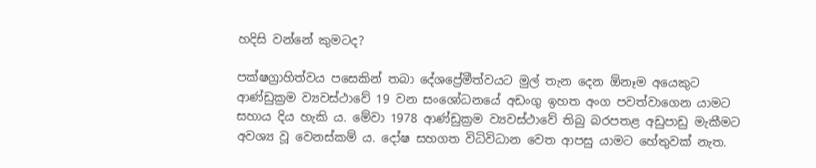හදිසි වන්නේ කුමටද?

පක්ෂග්‍රාහිත්වය පසෙකින් තබා දේශප්‍රේමීත්වයට මුල් තැන දෙන ඕනෑම අයෙකුට ආණ්ඩුක්‍රම ව්‍යවස්ථාවේ 19 වන සංශෝධනයේ අඩංගු ඉහත අංග පවත්වාගෙන යාමට සහාය දිය හැකි ය. මේවා 1978 ආණ්ඩුක්‍රම ව්‍යවස්ථාවේ තිබු බරපතළ අඩුපාඩු මැකීමට අවශ්‍ය වූ වෙනස්කම් ය. දෝෂ සහගත විධිවිධාන වෙත ආපසු යාමට හේතුවක් නැත.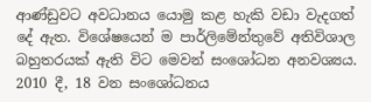ආණ්ඩුවට අවධානය යොමු කළ හැකි වඩා වැදගත් දේ ඇත. විශේෂයෙන් ම පාර්ලිමේන්තුවේ අතිවිශාල බහුතරයක් ඇති විට මෙවන් සංශෝධන අනවශ්‍යය. 2010 දී, 18 වන සංශෝධනය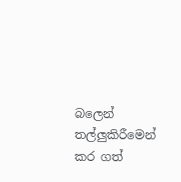බලෙන් තල්ලුකිරීමෙන් කර ගත්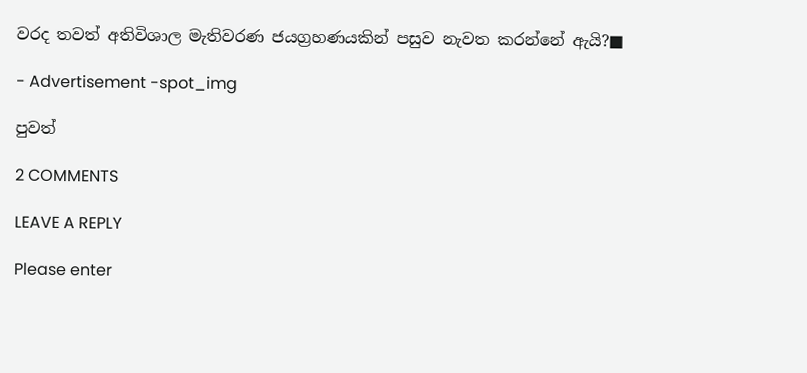වරද තවත් අතිවිශාල මැතිවරණ ජයග්‍රහණයකින් පසුව නැවත කරන්නේ ඇයි?■

- Advertisement -spot_img

පුවත්

2 COMMENTS

LEAVE A REPLY

Please enter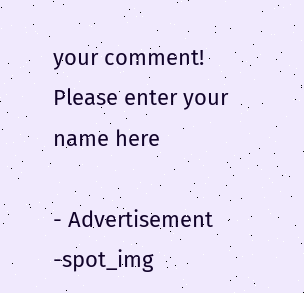your comment!
Please enter your name here

- Advertisement -spot_img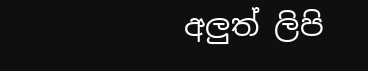අලුත් ලිපි